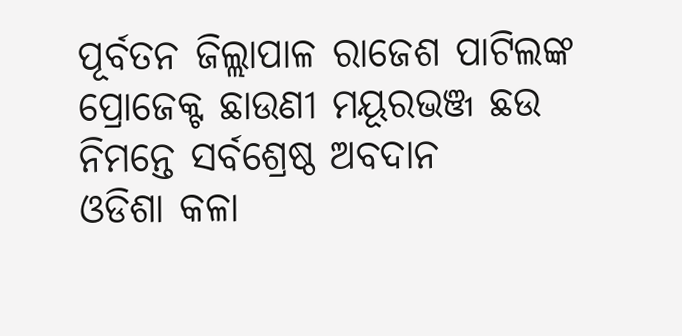ପୂର୍ବତନ ଜିଲ୍ଲାପାଳ ରାଜେଶ ପାଟିଲଙ୍କ ପ୍ରୋଜେକ୍ଟ ଛାଉଣୀ ମୟୂରଭଞ୍ଜ ଛଉ ନିମନ୍ତେ ସର୍ବଶ୍ରେଷ୍ଠ ଅବଦାନ
ଓଡିଶା କଳା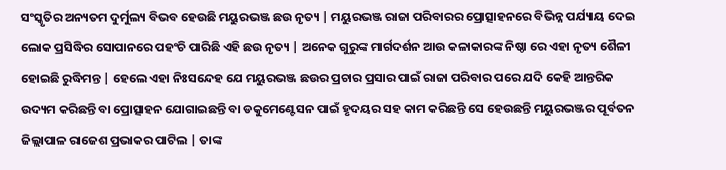ସଂସ୍କୃତିର ଅନ୍ୟତମ ଦୁର୍ମୁଲ୍ୟ ବିଭବ ହେଉଛି ମୟୁରଭଞ୍ଜ ଛଉ ନୃତ୍ୟ | ମୟୁରଭଞ୍ଜ ରାଜା ପରିବାରର ପ୍ରୋତ୍ସାହନରେ ବିଭିନ୍ନ ପର୍ଯ୍ୟାୟ ଦେଇ ଲୋକ ପ୍ରସିଦ୍ଧିର ସୋପାନରେ ପହଂଚି ପାରିଛି ଏହି ଛଉ ନୃତ୍ୟ | ଅନେକ ଗୁରୁଙ୍କ ମାର୍ଗଦର୍ଶନ ଆଉ କଳାକାରଙ୍କ ନିଷ୍ଠା ରେ ଏହା ନୃତ୍ୟ ଶୈଳୀ ହୋଇଛି ରୁଦ୍ଧିମନ୍ତ | ହେଲେ ଏହା ନିଃସନ୍ଦେହ ଯେ ମୟୁରଭଞ୍ଜ ଛଉର ପ୍ରଚାର ପ୍ରସାର ପାଇଁ ରାଜା ପରିବାର ପରେ ଯଦି କେହି ଆନ୍ତରିକ ଉଦ୍ୟମ କରିଛନ୍ତି ବା ପ୍ରୋତ୍ସାହନ ଯୋଗାଇଛନ୍ତି ବା ଡକୁମେଣ୍ଟେସନ ପାଇଁ ହୃଦୟର ସହ କାମ କରିଛନ୍ତି ସେ ହେଉଛନ୍ତି ମୟୁରଭଞ୍ଜର ପୂର୍ବତନ ଜିଲ୍ଲାପାଳ ରାଜେଶ ପ୍ରଭାକର ପାଟିଲ | ତାଙ୍କ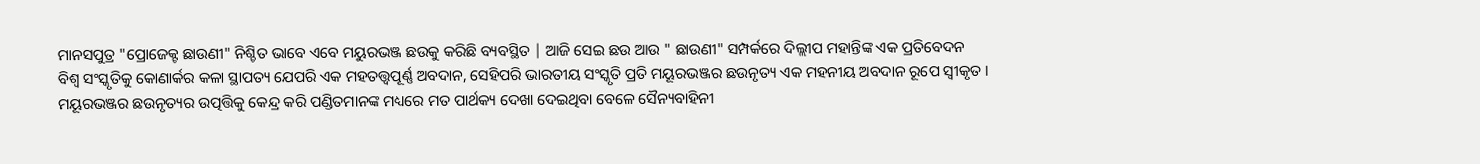ମାନସପୁତ୍ର "ପ୍ରୋଜେକ୍ଟ ଛାଉଣୀ" ନିଶ୍ଚିତ ଭାବେ ଏବେ ମୟୁରଭଞ୍ଜ ଛଉକୁ କରିଛି ବ୍ୟବସ୍ଥିତ | ଆଜି ସେଇ ଛଉ ଆଉ " ଛାଉଣୀ" ସମ୍ପର୍କରେ ଦିଲ୍ଲୀପ ମହାନ୍ତିଙ୍କ ଏକ ପ୍ରତିବେଦନ
ବିଶ୍ୱ ସଂସ୍କୃତିକୁ କୋଣାର୍କର କଳା ସ୍ଥାପତ୍ୟ ଯେପରି ଏକ ମହତତ୍ତ୍ୱପୂର୍ଣ୍ଣ ଅବଦାନ, ସେହିପରି ଭାରତୀୟ ସଂସ୍କୃତି ପ୍ରତି ମୟୂରଭଞ୍ଜର ଛଉନୃତ୍ୟ ଏକ ମହନୀୟ ଅବଦାନ ରୂପେ ସ୍ୱୀକୃତ । ମୟୂରଭଞ୍ଜର ଛଉନୃତ୍ୟର ଉତ୍ପତ୍ତିକୁ କେନ୍ଦ୍ର କରି ପଣ୍ଡିତମାନଙ୍କ ମଧ୍ୟରେ ମତ ପାର୍ଥକ୍ୟ ଦେଖା ଦେଇଥିବା ବେଳେ ସୈନ୍ୟବାହିନୀ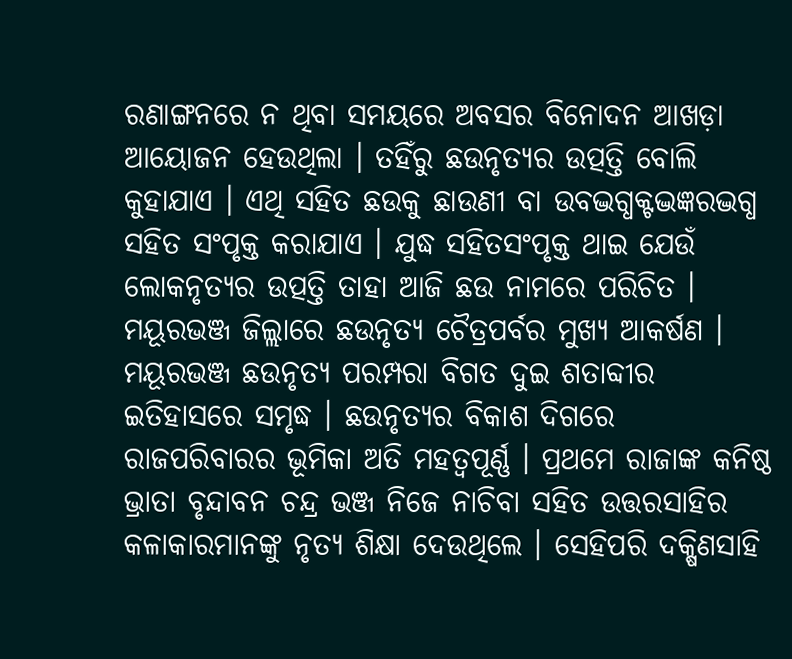ରଣାଙ୍ଗନରେ ନ ଥିବା ସମୟରେ ଅବସର ବିନୋଦନ ଆଖଡ଼ା ଆୟୋଜନ ହେଉଥିଲା । ତହିଁରୁ ଛଉନୃତ୍ୟର ଉତ୍ପତ୍ତି ବୋଲି କୁହାଯାଏ । ଏଥି ସହିତ ଛଉକୁ ଛାଉଣୀ ବା ଉବଦ୍ଭଗ୍ଧକ୍ଟଦ୍ଭଜ୍ଞରଦ୍ଭଗ୍ଧ ସହିତ ସଂପୃକ୍ତ କରାଯାଏ । ଯୁଦ୍ଧ ସହିତସଂପୃକ୍ତ ଥାଇ ଯେଉଁ ଲୋକନୃତ୍ୟର ଉତ୍ପତ୍ତି ତାହା ଆଜି ଛଉ ନାମରେ ପରିଚିତ । ମୟୂରଭଞ୍ଜ ଜିଲ୍ଲାରେ ଛଉନୃତ୍ୟ ଚୈତ୍ରପର୍ବର ମୁଖ୍ୟ ଆକର୍ଷଣ ।
ମୟୂରଭଞ୍ଜ ଛଉନୃତ୍ୟ ପରମ୍ପରା ବିଗତ ଦୁଇ ଶତାବ୍ଦୀର ଇତିହାସରେ ସମୃଦ୍ଧ । ଛଉନୃତ୍ୟର ବିକାଶ ଦିଗରେ ରାଜପରିବାରର ଭୂମିକା ଅତି ମହତ୍ୱପୂର୍ଣ୍ଣ । ପ୍ରଥମେ ରାଜାଙ୍କ କନିଷ୍ଠ ଭ୍ରାତା ବୃନ୍ଦାବନ ଚନ୍ଦ୍ର ଭଞ୍ଜ ନିଜେ ନାଚିବା ସହିତ ଉତ୍ତରସାହିର କଳାକାରମାନଙ୍କୁ ନୃତ୍ୟ ଶିକ୍ଷା ଦେଉଥିଲେ । ସେହିପରି ଦକ୍ଷିଣସାହି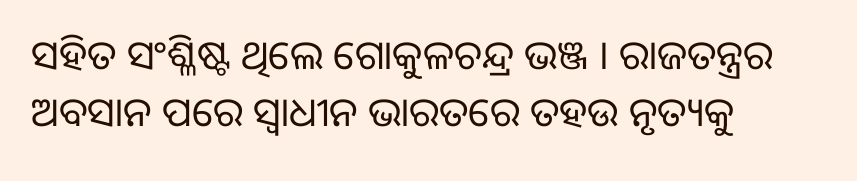ସହିତ ସଂଶ୍ଳିଷ୍ଟ ଥିଲେ ଗୋକୁଳଚନ୍ଦ୍ର ଭଞ୍ଜ । ରାଜତନ୍ତ୍ରର ଅବସାନ ପରେ ସ୍ୱାଧୀନ ଭାରତରେ ତହଉ ନୃତ୍ୟକୁ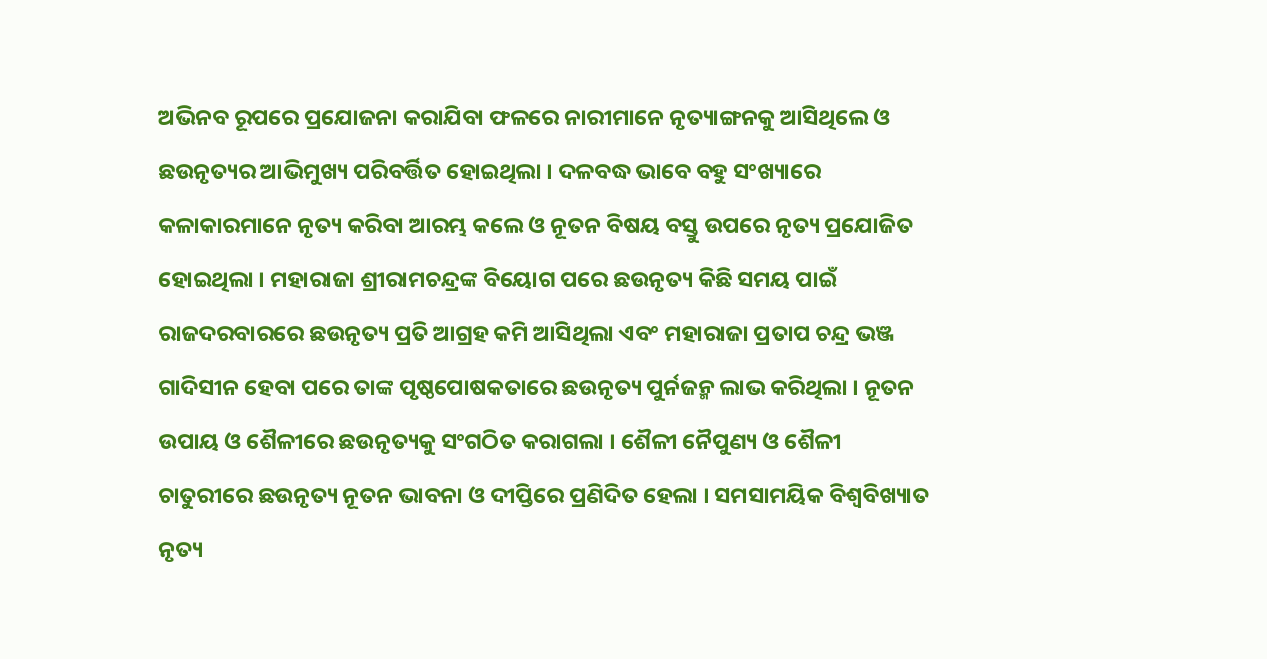ଅଭିନବ ରୂପରେ ପ୍ରଯୋଜନା କରାଯିବା ଫଳରେ ନାରୀମାନେ ନୃତ୍ୟାଙ୍ଗନକୁ ଆସିଥିଲେ ଓ ଛଉନୃତ୍ୟର ଆଭିମୁଖ୍ୟ ପରିବର୍ତ୍ତିତ ହୋଇଥିଲା । ଦଳବଦ୍ଧ ଭାବେ ବହୁ ସଂଖ୍ୟାରେ କଳାକାରମାନେ ନୃତ୍ୟ କରିବା ଆରମ୍ଭ କଲେ ଓ ନୂତନ ବିଷୟ ବସ୍ତୁ ଉପରେ ନୃତ୍ୟ ପ୍ରଯୋଜିତ ହୋଇଥିଲା । ମହାରାଜା ଶ୍ରୀରାମଚନ୍ଦ୍ରଙ୍କ ବିୟୋଗ ପରେ ଛଉନୃତ୍ୟ କିଛି ସମୟ ପାଇଁ ରାଜଦରବାରରେ ଛଉନୃତ୍ୟ ପ୍ରତି ଆଗ୍ରହ କମି ଆସିଥିଲା ଏବଂ ମହାରାଜା ପ୍ରତାପ ଚନ୍ଦ୍ର ଭଞ୍ଜ ଗାଦିସୀନ ହେବା ପରେ ତାଙ୍କ ପୃଷ୍ଠପୋଷକତାରେ ଛଉନୃତ୍ୟ ପୁର୍ନଜନ୍ମ ଲାଭ କରିଥିଲା । ନୂତନ ଉପାୟ ଓ ଶୈଳୀରେ ଛଉନୃତ୍ୟକୁ ସଂଗଠିତ କରାଗଲା । ଶୈଳୀ ନୈପୁଣ୍ୟ ଓ ଶୈଳୀ ଚାତୁରୀରେ ଛଉନୃତ୍ୟ ନୂତନ ଭାବନା ଓ ଦୀପ୍ତିରେ ପ୍ରଣିଦିତ ହେଲା । ସମସାମୟିକ ବିଶ୍ୱବିଖ୍ୟାତ ନୃତ୍ୟ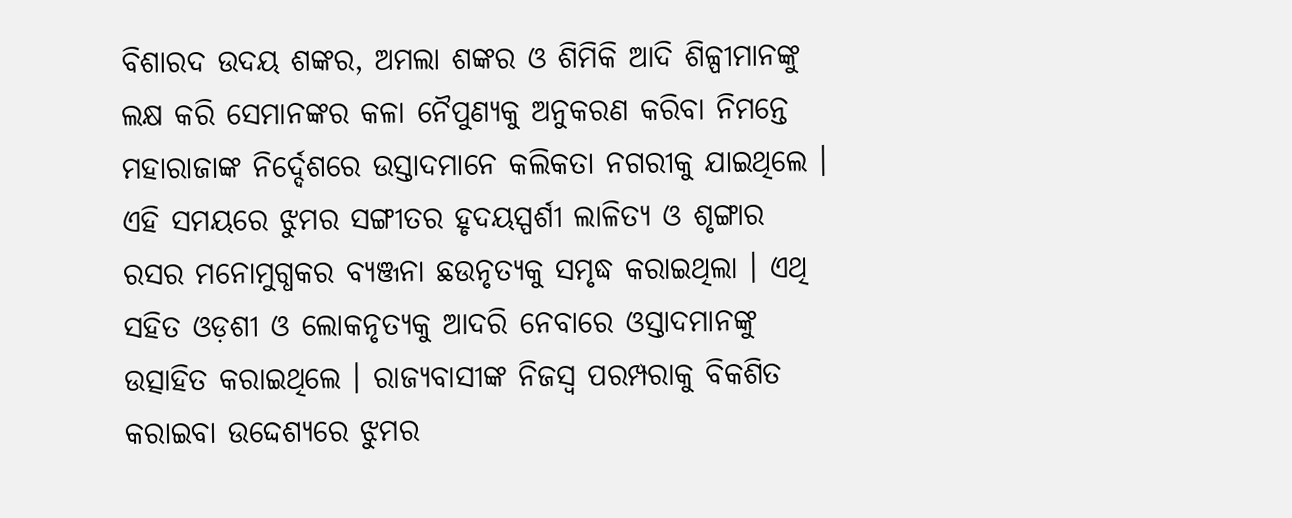ବିଶାରଦ ଉଦୟ ଶଙ୍କର, ଅମଲା ଶଙ୍କର ଓ ଶିମିକି ଆଦି ଶିଳ୍ପୀମାନଙ୍କୁ ଲକ୍ଷ କରି ସେମାନଙ୍କର କଳା ନୈପୁଣ୍ୟକୁ ଅନୁକରଣ କରିବା ନିମନ୍ତେ ମହାରାଜାଙ୍କ ନିର୍ଦ୍ଦେଶରେ ଉସ୍ତାଦମାନେ କଲିକତା ନଗରୀକୁ ଯାଇଥିଲେ । ଏହି ସମୟରେ ଝୁମର ସଙ୍ଗୀତର ହୃଦୟସ୍ପର୍ଶୀ ଲାଳିତ୍ୟ ଓ ଶୃଙ୍ଗାର ରସର ମନୋମୁଗ୍ଧକର ବ୍ୟଞ୍ଜନା ଛଉନୃତ୍ୟକୁ ସମୃଦ୍ଧ କରାଇଥିଲା । ଏଥି ସହିତ ଓଡ଼ଶୀ ଓ ଲୋକନୃତ୍ୟକୁ ଆଦରି ନେବାରେ ଓସ୍ତାଦମାନଙ୍କୁ ଉତ୍ସାହିତ କରାଇଥିଲେ । ରାଜ୍ୟବାସୀଙ୍କ ନିଜସ୍ୱ ପରମ୍ପରାକୁ ବିକଶିତ କରାଇବା ଉଦ୍ଦେଶ୍ୟରେ ଝୁମର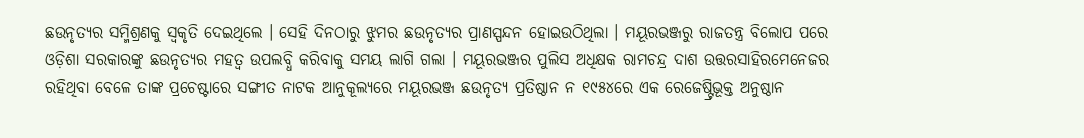ଛଉନୃତ୍ୟର ସମ୍ମିଶ୍ରଣକୁ ସ୍ୱକୃତି ଦେଇଥିଲେ । ସେହି ଦିନଠାରୁ ଝୁମର ଛଉନୃତ୍ୟର ପ୍ରାଣସ୍ପନ୍ଦନ ହୋଇଉଠିଥିଲା । ମୟୂରଭଞ୍ଜରୁ ରାଜତନ୍ତ୍ର ବିଲୋପ ପରେ ଓଡ଼ିଶା ସରକାରଙ୍କୁ ଛଉନୃତ୍ୟର ମହତ୍ୱ ଉପଲବ୍ଧି କରିବାକୁ ସମୟ ଲାଗି ଗଲା । ମୟୂରଭଞ୍ଜର ପୁଲିସ ଅଧିକ୍ଷକ ରାମଚନ୍ଦ୍ର ଦାଶ ଉତ୍ତରସାହିରମେନେଜର ରହିଥିବା ବେଳେ ତାଙ୍କ ପ୍ରଚେଷ୍ଟାରେ ସଙ୍ଗୀତ ନାଟକ ଆନୁକୂଲ୍ୟରେ ମୟୂରଭଞ୍ଜ ଛଉନୃତ୍ୟ ପ୍ରତିଷ୍ଠାନ ନ ୧୯୫୪ରେ ଏକ ରେଜେଷ୍ଟ୍ରିଭୂକ୍ତ ଅନୁଷ୍ଠାନ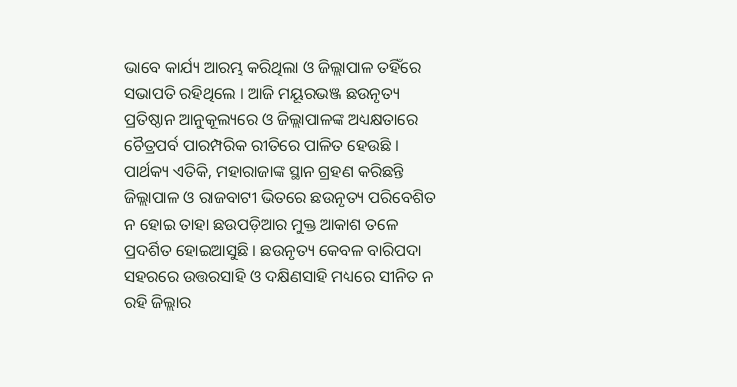ଭାବେ କାର୍ଯ୍ୟ ଆରମ୍ଭ କରିଥିଲା ଓ ଜିଲ୍ଲାପାଳ ତହିଁରେ ସଭାପତି ରହିଥିଲେ । ଆଜି ମୟୂରଭଞ୍ଜ ଛଉନୃତ୍ୟ ପ୍ରତିଷ୍ଠାନ ଆନୁକୂଲ୍ୟରେ ଓ ଜିଲ୍ଲାପାଳଙ୍କ ଅଧ୍ୟକ୍ଷତାରେ ଚୈତ୍ରପର୍ବ ପାରମ୍ପରିକ ରୀତିରେ ପାଳିତ ହେଉଛି । ପାର୍ଥକ୍ୟ ଏତିକି, ମହାରାଜାଙ୍କ ସ୍ଥାନ ଗ୍ରହଣ କରିଛନ୍ତି ଜିଲ୍ଲାପାଳ ଓ ରାଜବାଟୀ ଭିତରେ ଛଉନୃତ୍ୟ ପରିବେଶିତ ନ ହୋଇ ତାହା ଛଉପଡ଼ିଆର ମୁକ୍ତ ଆକାଶ ତଳେ ପ୍ରଦର୍ଶିତ ହୋଇଆସୁଛି । ଛଉନୃତ୍ୟ କେବଳ ବାରିପଦା ସହରରେ ଉତ୍ତରସାହି ଓ ଦକ୍ଷିଣସାହି ମଧ୍ୟରେ ସୀନିତ ନ ରହି ଜିଲ୍ଲାର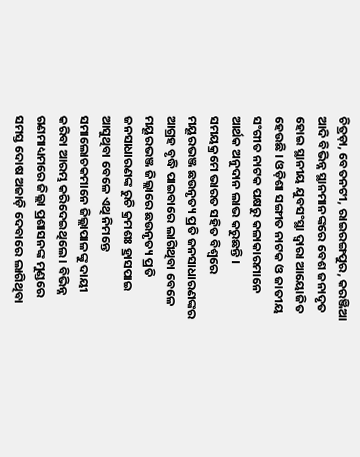ଚିତ୍ରଡ଼ା, ବେତନଟୀ, ରାଇରଙ୍ଗପୁର, କରଞ୍ଜିଆ ଆଦି ବିଭିନ୍ନ ସ୍ଥାନମାନଙ୍କରେ ବେଶ ଜନାଦୃତ ହୋଇ ସ୍ଥାନୀୟ ଯୁବସଂସ୍ଥା ଦ୍ୱାରା ଆୟୋଜିତ ହେଉଛି । ଓଡ଼ିଶା ସଙ୍ଗୀତ ନାଟକ ଓ ଜାତୀୟ ସଂଗୀତ ନାଟକ ପକ୍ଷରୁ କଳାକାରମାନେ ଆର୍ଥକ ଅନୁଦାନ ଲାଭ କରୁଛନ୍ତି ।
ସମୟକ୍ରମେ ଭାରତ ସହିତ ବିଶ୍ୱରେ ମୟୂରଭଞ୍ଜ ଛଉନୃତ୍ୟ ପ୍ରତି ଜନସାଧାରଣଙ୍କର ଆଗ୍ରହ ବୃଦ୍ଧି ପାଇବାରେ ଲାଗିଥିବା ବେଳେ ମୟୂରଭଞ୍ଜ ଜିଲ୍ଲାରେ ଛଉନୃତ୍ୟ ପ୍ରତି ଜନସାଧାରଣଙ୍କ ରୁଚି କ୍ରମଶଃ ହ୍ରାସପାଇ ଆସୁଥିବା ବେଳେ ଏଥି ନିମନ୍ତେ ସମାଲୋଚକମାନେ ଜିଲ୍ଲାପାଳଙ୍କୁ ଦାୟୀ କରିବା ଆରମ୍ଭ କରିଦେଇଥିଲେ । ବିଭିନ୍ନ ଗଣମାଧ୍ୟମରେ ଜିଲ୍ଲା ପ୍ରଶାସନଙ୍କ ମୁଣ୍ଡରେ ସମସ୍ତ ଦୋଷ ଅଜାଡ଼ି ଦେବାରେ ଲାଗିଥିବା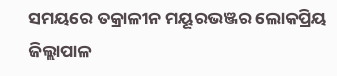ସମୟରେ ତକ୍ରାଳୀନ ମୟୂରଭଞ୍ଜର ଲୋକପ୍ରିୟ ଜିଲ୍ଲାପାଳ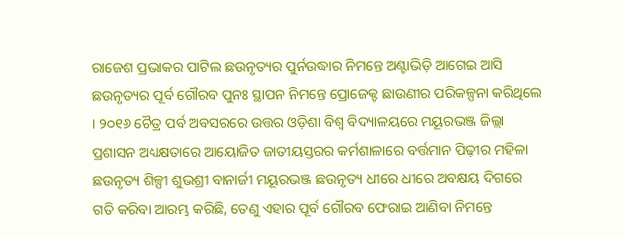ରାଜେଶ ପ୍ରଭାକର ପାଟିଲ ଛଉନୃତ୍ୟର ପୁର୍ନଉଦ୍ଧାର ନିମନ୍ତେ ଅଣ୍ଟାଭିଡ଼ି ଆଗେଇ ଆସି ଛଉନୃତ୍ୟର ପୂର୍ବ ଗୌରବ ପୁନଃ ସ୍ଥାପନ ନିମନ୍ତେ ପ୍ରୋଜେକ୍ଟ ଛାଉଣୀର ପରିକଳ୍ପନା କରିଥିଲେ । ୨୦୧୬ ଚୈତ୍ର ପର୍ବ ଅବସରରେ ଉତ୍ତର ଓଡ଼ିଶା ବିଶ୍ୱ ବିଦ୍ୟାଳୟରେ ମୟୂରଭଞ୍ଜ ଜିଲ୍ଲା ପ୍ରଶାସନ ଅଧ୍ୟକ୍ଷତାରେ ଆୟୋଜିତ ଜାତୀୟସ୍ତରର କର୍ମଶାଳାରେ ବର୍ତ୍ତମାନ ପିଢ଼ୀର ମହିଳା ଛଉନୃତ୍ୟ ଶିଳ୍ପୀ ଶୁଭଶ୍ରୀ ବାନାର୍ଜୀ ମୟୂରଭଞ୍ଜ ଛଉନୃତ୍ୟ ଧୀରେ ଧୀରେ ଅବକ୍ଷୟ ଦିଗରେ ଗତି କରିବା ଆରମ୍ଭ କରିଛି, ତେଣୁ ଏହାର ପୂର୍ବ ଗୌରବ ଫେରାଇ ଆଣିବା ନିମନ୍ତେ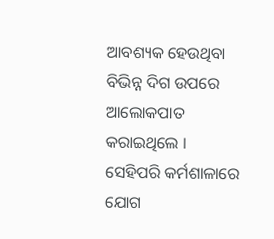ଆବଶ୍ୟକ ହେଉଥିବା ବିଭିନ୍ନ ଦିଗ ଉପରେ ଆଲୋକପାତ କରାଇଥିଲେ । ସେହିପରି କର୍ମଶାଳାରେ ଯୋଗ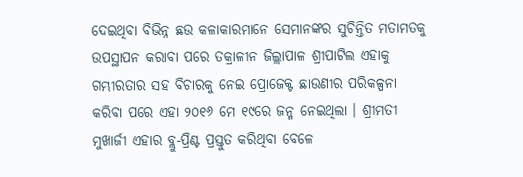ଦେଇଥିବା ବିଭିନ୍ନ ଛଉ କଳାକାରମାନେ ସେମାନଙ୍କର ସୁଚିନ୍ତିତ ମତାମତକୁ ଉପସ୍ଥାପନ କରାବା ପରେ ତକ୍ରାଳୀନ ଜିଲ୍ଲାପାଳ ଶ୍ରୀପାଟିଲ ଏହାକୁ ଗମ୍ଭୀରତାର ସହ ବିଚାରକୁ ନେଇ ପ୍ରୋଜେକ୍ଟ ଛାଉଣୀର ପରିକଳ୍ପନା କରିବା ପରେ ଏହା ୨୦୧୬ ମେ ୧୯ରେ ଜନ୍ମ ନେଇଥିଲା । ଶ୍ରୀମତୀ ମୁଖାର୍ଜୀ ଏହାର ବ୍ଲୁ-ପ୍ରିଣ୍ଟ ପ୍ରସ୍ତୁତ କରିଥିବା ବେଳେ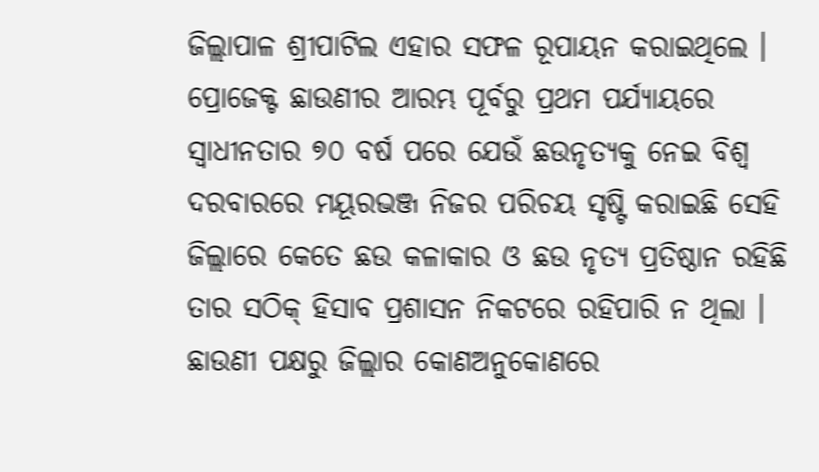ଜିଲ୍ଲାପାଳ ଶ୍ରୀପାଟିଲ ଏହାର ସଫଳ ରୂପାୟନ କରାଇଥିଲେ ।
ପ୍ରୋଜେକ୍ଟ ଛାଉଣୀର ଆରମ୍ଭ ପୂର୍ବରୁ ପ୍ରଥମ ପର୍ଯ୍ୟାୟରେ ସ୍ୱାଧୀନତାର ୭୦ ବର୍ଷ ପରେ ଯେଉଁ ଛଉନୃତ୍ୟକୁ ନେଇ ବିଶ୍ୱ ଦରବାରରେ ମୟୂରଭଞ୍ଜ ନିଜର ପରିଚୟ ସୃଷ୍ଟି କରାଇଛି ସେହି ଜିଲ୍ଲାରେ କେତେ ଛଉ କଳାକାର ଓ ଛଉ ନୃତ୍ୟ ପ୍ରତିଷ୍ଠାନ ରହିଛି ତାର ସଠିକ୍ ହିସାବ ପ୍ରଶାସନ ନିକଟରେ ରହିପାରି ନ ଥିଲା । ଛାଉଣୀ ପକ୍ଷରୁ ଜିଲ୍ଲାର କୋଣଅନୁକୋଣରେ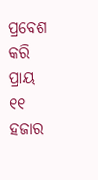ପ୍ରବେଶ କରି ପ୍ରାୟ ୧୧ ହଜାର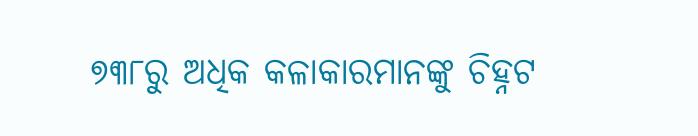୭୩୮ରୁ ଅଧିକ କଳାକାରମାନଙ୍କୁ ଚିହ୍ନଟ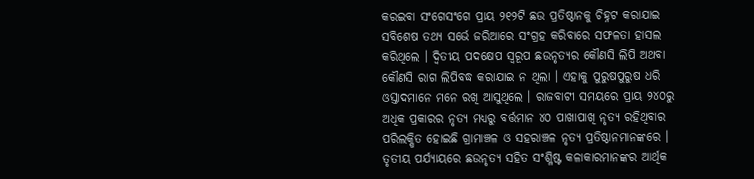କରଇବା ସଂଗେସଂଗେ ପ୍ରାୟ ୨୧୨ଟି ଛଉ ପ୍ରତିଷ୍ଠାନକୁ ଚିହ୍ନଟ କରାଯାଇ ସବିଶେଷ ତଥ୍ୟ ସର୍ଭେ ଜରିଆରେ ସଂଗ୍ରହ କରିବାରେ ସଫଳତା ହାସଲ କରିଥିଲେ । ଦ୍ୱିତୀୟ ପଦକ୍ଷେପ ସ୍ୱରୂପ ଛଉନୃତ୍ୟର କୌଣସି ଲିପି ଅଥବା କୌଣସି ରାଗ ଲିପିବଦ୍ଧ କରାଯାଇ ନ ଥିଲା । ଏହାକୁ ପୁରୁଷପୁରୁଷ ଧରି ଓସ୍ତାଦମାନେ ମନେ ରଖି ଆସୁଥିଲେ । ରାଜବାଟୀ ସମୟରେ ପ୍ରାୟ ୨୪୦ରୁ ଅଧିକ ପ୍ରକାରର ନୃତ୍ୟ ମଧ୍ୟରୁ ବର୍ତ୍ତମାନ ୪୦ ପାଖାପାଖି ନୃତ୍ୟ ରହିଥିବାର ପରିଲକ୍ଷିତ ହୋଇଛି ଗ୍ରାମାଞ୍ଚଳ ଓ ସହରାଞ୍ଚଳ ନୃତ୍ୟ ପ୍ରତିଷ୍ଠାନମାନଙ୍କରେ । ତୃତୀୟ ପର୍ଯ୍ୟାୟରେ ଛଉନୃତ୍ୟ ସହିତ ସଂଶ୍ଳିଷ୍ଟ କଳାକାରମାନଙ୍କର ଆର୍ଥିକ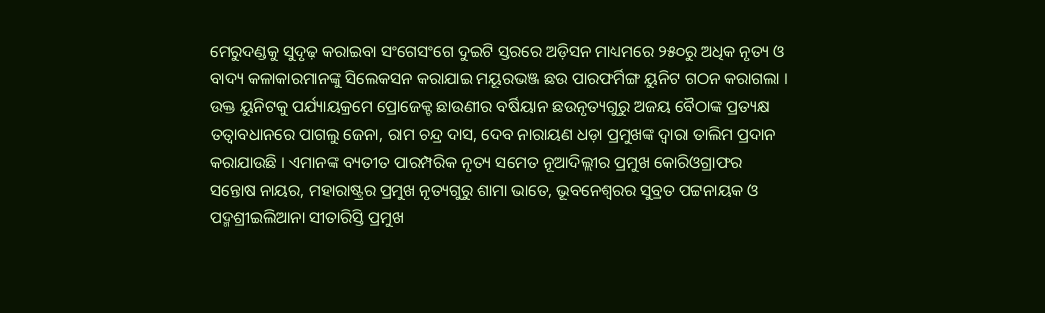ମେରୁଦଣ୍ଡକୁ ସୁଦୃଢ଼ କରାଇବା ସଂଗେସଂଗେ ଦୁଇଟି ସ୍ତରରେ ଅଡ଼ିସନ ମାଧ୍ୟମରେ ୨୫୦ରୁ ଅଧିକ ନୃତ୍ୟ ଓ ବାଦ୍ୟ କଳାକାରମାନଙ୍କୁ ସିଲେକସନ କରାଯାଇ ମୟୂରଭଞ୍ଜ ଛଉ ପାରଫର୍ମିଙ୍ଗ ୟୁନିଟ ଗଠନ କରାଗଲା । ଉକ୍ତ ୟୁନିଟକୁ ପର୍ଯ୍ୟାୟକ୍ରମେ ପ୍ରୋଜେକ୍ଟ ଛାଉଣୀର ବର୍ଷିୟାନ ଛଉନୃତ୍ୟଗୁରୁ ଅଜୟ ବୈଠାଙ୍କ ପ୍ରତ୍ୟକ୍ଷ ତତ୍ୱାବଧାନରେ ପାଗଲୁ ଜେନା, ରାମ ଚନ୍ଦ୍ର ଦାସ, ଦେବ ନାରାୟଣ ଧଡ଼ା ପ୍ରମୁଖଙ୍କ ଦ୍ୱାରା ତାଲିମ ପ୍ରଦାନ କରାଯାଉଛି । ଏମାନଙ୍କ ବ୍ୟତୀତ ପାରମ୍ପରିକ ନୃତ୍ୟ ସମେତ ନୂଆଦିଲ୍ଲୀର ପ୍ରମୁଖ କୋରିଓଗ୍ରାଫର ସନ୍ତୋଷ ନାୟର, ମହାରାଷ୍ଟ୍ରର ପ୍ରମୁଖ ନୃତ୍ୟଗୁରୁ ଶାମା ଭାତେ, ଭୂବନେଶ୍ୱରର ସୁବ୍ରତ ପଟ୍ଟନାୟକ ଓ ପଦ୍ମଶ୍ରୀଇଲିଆନା ସୀତାରିସ୍ତି ପ୍ରମୁଖ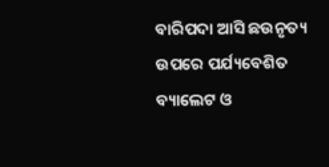ବାରିପଦା ଆସି ଛଉନୃତ୍ୟ ଉପରେ ପର୍ଯ୍ୟବେଶିତ ବ୍ୟାଲେଟ ଓ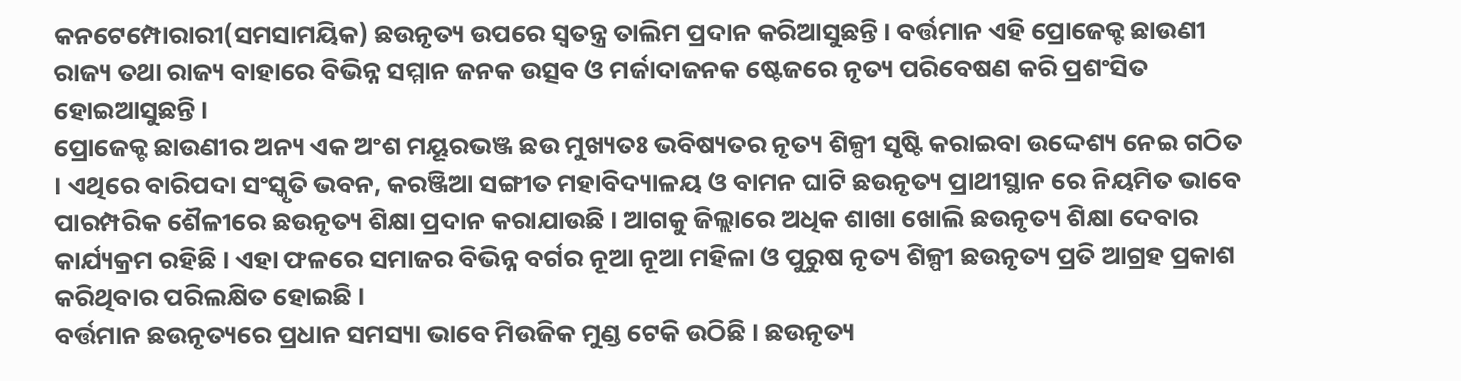କନଟେମ୍ପୋରାରୀ(ସମସାମୟିକ) ଛଉନୃତ୍ୟ ଉପରେ ସ୍ୱତନ୍ତ୍ର ତାଲିମ ପ୍ରଦାନ କରିଆସୁଛନ୍ତି । ବର୍ତ୍ତମାନ ଏହି ପ୍ରୋଜେକ୍ଟ ଛାଉଣୀ ରାଜ୍ୟ ତଥା ରାଜ୍ୟ ବାହାରେ ବିଭିନ୍ନ ସମ୍ମାନ ଜନକ ଉତ୍ସବ ଓ ମର୍ଜାଦାଜନକ ଷ୍ଟେଜରେ ନୃତ୍ୟ ପରିବେଷଣ କରି ପ୍ରଶଂସିତ ହୋଇଆସୁଛନ୍ତି ।
ପ୍ରୋଜେକ୍ଟ ଛାଉଣୀର ଅନ୍ୟ ଏକ ଅଂଶ ମୟୂରଭଞ୍ଜ ଛଉ ମୁଖ୍ୟତଃ ଭବିଷ୍ୟତର ନୃତ୍ୟ ଶିଳ୍ପୀ ସୃଷ୍ଟି କରାଇବା ଉଦ୍ଦେଶ୍ୟ ନେଇ ଗଠିତ । ଏଥିରେ ବାରିପଦା ସଂସ୍କୃତି ଭବନ, କରଞ୍ଜିଆ ସଙ୍ଗୀତ ମହାବିଦ୍ୟାଳୟ ଓ ବାମନ ଘାଟି ଛଉନୃତ୍ୟ ପ୍ରାଥୀସ୍ଥାନ ରେ ନିୟମିତ ଭାବେ ପାରମ୍ପରିକ ଶୈଳୀରେ ଛଉନୃତ୍ୟ ଶିକ୍ଷା ପ୍ରଦାନ କରାଯାଉଛି । ଆଗକୁ ଜିଲ୍ଲାରେ ଅଧିକ ଶାଖା ଖୋଲି ଛଉନୃତ୍ୟ ଶିକ୍ଷା ଦେବାର କାର୍ଯ୍ୟକ୍ରମ ରହିଛି । ଏହା ଫଳରେ ସମାଜର ବିଭିନ୍ନ ବର୍ଗର ନୂଆ ନୂଆ ମହିଳା ଓ ପୁରୁଷ ନୃତ୍ୟ ଶିଳ୍ପୀ ଛଉନୃତ୍ୟ ପ୍ରତି ଆଗ୍ରହ ପ୍ରକାଶ କରିଥିବାର ପରିଲକ୍ଷିତ ହୋଇଛି ।
ବର୍ତ୍ତମାନ ଛଉନୃତ୍ୟରେ ପ୍ରଧାନ ସମସ୍ୟା ଭାବେ ମିଉଜିକ ମୁଣ୍ଡ ଟେକି ଉଠିଛି । ଛଉନୃତ୍ୟ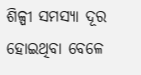ଶିଳ୍ପୀ ସମସ୍ୟା ଦୂର ହୋଇଥିବା ବେଳେ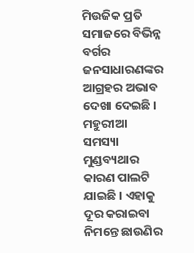ମିଉଜିକ ପ୍ରତି ସମାଜରେ ବିଭିନ୍ନ ବର୍ଗର ଜନସାଧାରଣଙ୍କର ଆଗ୍ରହର ଅଭାବ ଦେଖା ଦେଇଛି । ମହୁରୀଆ ସମସ୍ୟା ମୁଣ୍ଡବ୍ୟଥାର କାରଣ ପାଲଟି ଯାଇଛି । ଏହାକୁ ଦୂର କରାଇବା ନିମନ୍ତେ ଛାଉଣିର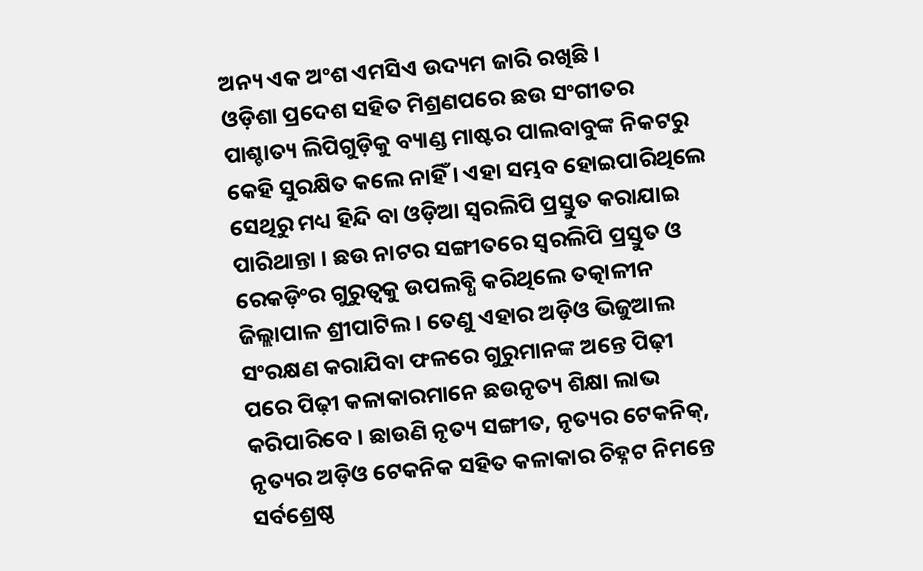ଅନ୍ୟ ଏକ ଅଂଶ ଏମସିଏ ଉଦ୍ୟମ ଜାରି ରଖିଛି ।
ଓଡ଼ିଶା ପ୍ରଦେଶ ସହିତ ମିଶ୍ରଣପରେ ଛଉ ସଂଗୀତର ପାଶ୍ଚାତ୍ୟ ଲିପିଗୁଡ଼ିକୁ ବ୍ୟାଣ୍ଡ ମାଷ୍ଟର ପାଲବାବୁଙ୍କ ନିକଟରୁ କେହି ସୁରକ୍ଷିତ କଲେ ନାହିଁ । ଏହା ସମ୍ଭବ ହୋଇପାରିଥିଲେ ସେଥିରୁ ମଧ୍ୟ ହିନ୍ଦି ବା ଓଡ଼ିଆ ସ୍ୱରଲିପି ପ୍ରସ୍ତୁତ କରାଯାଇ ପାରିଥାନ୍ତା । ଛଉ ନାଟର ସଙ୍ଗୀତରେ ସ୍ୱରଲିପି ପ୍ରସ୍ତୁତ ଓ ରେକଡ଼ିଂର ଗୁରୁତ୍ୱକୁ ଉପଲବ୍ଧି କରିଥିଲେ ତତ୍କାଳୀନ ଜିଲ୍ଲାପାଳ ଶ୍ରୀପାଟିଲ । ତେଣୁ ଏହାର ଅଡ଼ିଓ ଭିଜୁଆଲ ସଂରକ୍ଷଣ କରାଯିବା ଫଳରେ ଗୁରୁମାନଙ୍କ ଅନ୍ତେ ପିଢ଼ୀ ପରେ ପିଢ଼ୀ କଳାକାରମାନେ ଛଉନୃତ୍ୟ ଶିକ୍ଷା ଲାଭ କରିପାରିବେ । ଛାଉଣି ନୃତ୍ୟ ସଙ୍ଗୀତ, ନୃତ୍ୟର ଟେକନିକ୍, ନୃତ୍ୟର ଅଡ଼ିଓ ଟେକନିକ ସହିତ କଳାକାର ଚିହ୍ନଟ ନିମନ୍ତେ ସର୍ବଶ୍ରେଷ୍ଠ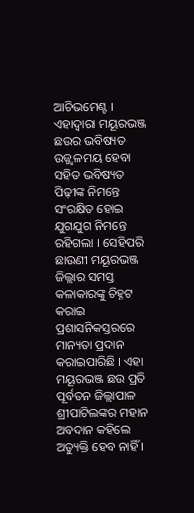ଆଚିଭମେଣ୍ଟ । ଏହାଦ୍ୱାରା ମୟୂରଭଞ୍ଜ ଛଉର ଭବିଷ୍ୟତ ଉଜ୍ଜ୍ୱଳମୟ ହେବା ସହିତ ଭବିଷ୍ୟତ ପିଢ଼ୀଙ୍କ ନିମନ୍ତେ ସଂରକ୍ଷିତ ହୋଇ ଯୁଗଯୁଗ ନିମନ୍ତେ ରହିଗଲା । ସେହିପରି ଛାଉଣୀ ମୟୂରଭଞ୍ଜ ଜିଲ୍ଲାର ସମସ୍ତ କଳାକାରଙ୍କୁ ଚିହ୍ନଟ କରାଇ ପ୍ରଶାସନିକସ୍ତରରେ ମାନ୍ୟତା ପ୍ରଦାନ କରାଇପାରିଛି । ଏହା ମୟୂରଭଞ୍ଜ ଛଉ ପ୍ରତି ପୂର୍ବତନ ଜିଲ୍ଲାପାଳ ଶ୍ରୀପାଟିଲଙ୍କର ମହାନ ଅବଦାନ କହିଲେ ଅତ୍ୟୁକ୍ତି ହେବ ନାହିଁ ।